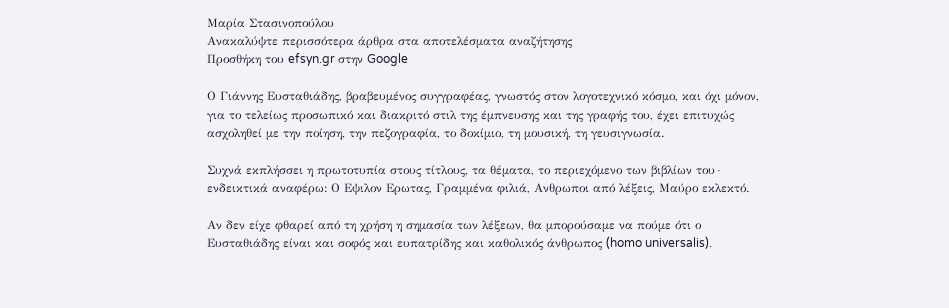Μαρία Στασινοπούλου
Ανακαλύψτε περισσότερα άρθρα στα αποτελέσματα αναζήτησης
Προσθήκη του efsyn.gr στην Google

Ο Γιάννης Ευσταθιάδης, βραβευμένος συγγραφέας, γνωστός στον λογοτεχνικό κόσμο, και όχι μόνον, για το τελείως προσωπικό και διακριτό στιλ της έμπνευσης και της γραφής του, έχει επιτυχώς ασχοληθεί με την ποίηση, την πεζογραφία, το δοκίμιο, τη μουσική, τη γευσιγνωσία.

Συχνά εκπλήσσει η πρωτοτυπία στους τίτλους, τα θέματα, το περιεχόμενο των βιβλίων του∙ ενδεικτικά αναφέρω: Ο Εψιλον Ερωτας, Γραμμένα φιλιά, Ανθρωποι από λέξεις, Μαύρο εκλεκτό.

Αν δεν είχε φθαρεί από τη χρήση η σημασία των λέξεων, θα μπορούσαμε να πούμε ότι ο Ευσταθιάδης είναι και σοφός και ευπατρίδης και καθολικός άνθρωπος (homo universalis).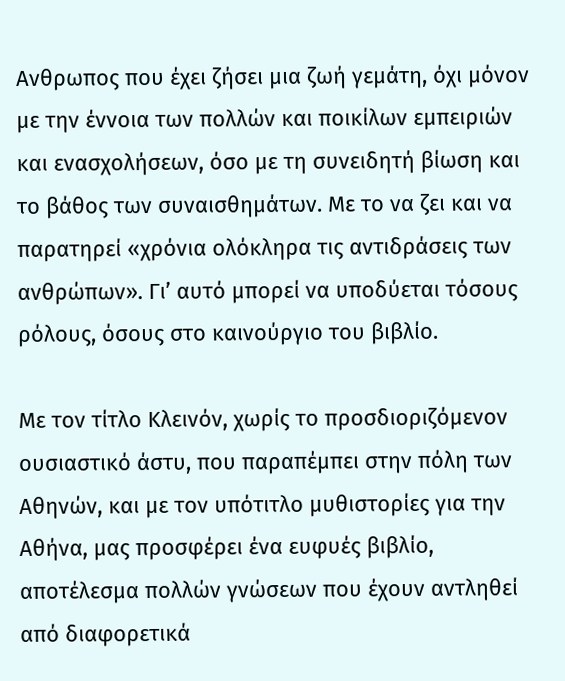Ανθρωπος που έχει ζήσει μια ζωή γεμάτη, όχι μόνον με την έννοια των πολλών και ποικίλων εμπειριών και ενασχολήσεων, όσο με τη συνειδητή βίωση και το βάθος των συναισθημάτων. Με το να ζει και να παρατηρεί «χρόνια ολόκληρα τις αντιδράσεις των ανθρώπων». Γι’ αυτό μπορεί να υποδύεται τόσους ρόλους, όσους στο καινούργιο του βιβλίο.

Με τον τίτλο Κλεινόν, χωρίς το προσδιοριζόμενον ουσιαστικό άστυ, που παραπέμπει στην πόλη των Αθηνών, και με τον υπότιτλο μυθιστορίες για την Αθήνα, μας προσφέρει ένα ευφυές βιβλίο, αποτέλεσμα πολλών γνώσεων που έχουν αντληθεί από διαφορετικά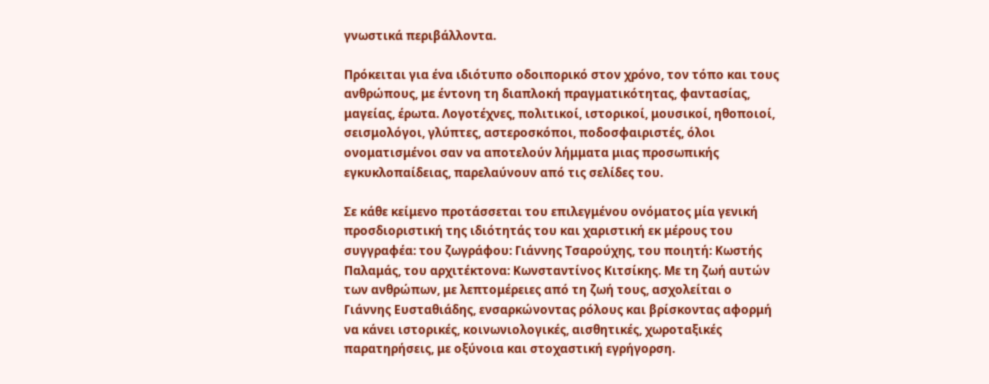γνωστικά περιβάλλοντα.

Πρόκειται για ένα ιδιότυπο οδοιπορικό στον χρόνο, τον τόπο και τους ανθρώπους, με έντονη τη διαπλοκή πραγματικότητας, φαντασίας, μαγείας, έρωτα. Λογοτέχνες, πολιτικοί, ιστορικοί, μουσικοί, ηθοποιοί, σεισμολόγοι, γλύπτες, αστεροσκόποι, ποδοσφαιριστές, όλοι ονοματισμένοι σαν να αποτελούν λήμματα μιας προσωπικής εγκυκλοπαίδειας, παρελαύνουν από τις σελίδες του.

Σε κάθε κείμενο προτάσσεται του επιλεγμένου ονόματος μία γενική προσδιοριστική της ιδιότητάς του και χαριστική εκ μέρους του συγγραφέα: του ζωγράφου: Γιάννης Τσαρούχης, του ποιητή: Κωστής Παλαμάς, του αρχιτέκτονα: Κωνσταντίνος Κιτσίκης. Με τη ζωή αυτών των ανθρώπων, με λεπτομέρειες από τη ζωή τους, ασχολείται ο Γιάννης Ευσταθιάδης, ενσαρκώνοντας ρόλους και βρίσκοντας αφορμή να κάνει ιστορικές, κοινωνιολογικές, αισθητικές, χωροταξικές παρατηρήσεις, με οξύνοια και στοχαστική εγρήγορση.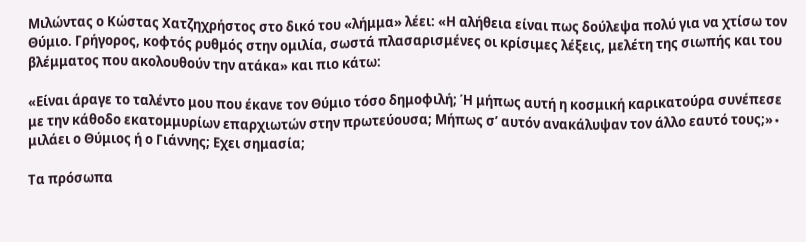Μιλώντας ο Κώστας Χατζηχρήστος στο δικό του «λήμμα» λέει: «Η αλήθεια είναι πως δούλεψα πολύ για να χτίσω τον Θύμιο. Γρήγορος, κοφτός ρυθμός στην ομιλία, σωστά πλασαρισμένες οι κρίσιμες λέξεις, μελέτη της σιωπής και του βλέμματος που ακολουθούν την ατάκα» και πιο κάτω:

«Είναι άραγε το ταλέντο μου που έκανε τον Θύμιο τόσο δημοφιλή; Ή μήπως αυτή η κοσμική καρικατούρα συνέπεσε με την κάθοδο εκατομμυρίων επαρχιωτών στην πρωτεύουσα; Μήπως σ’ αυτόν ανακάλυψαν τον άλλο εαυτό τους;»∙ μιλάει ο Θύμιος ή ο Γιάννης; Εχει σημασία;

Τα πρόσωπα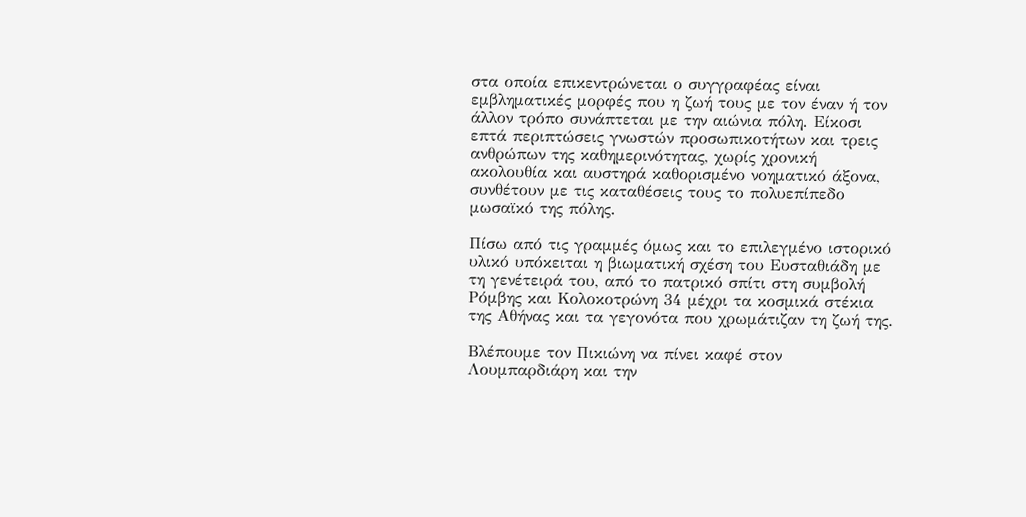στα οποία επικεντρώνεται ο συγγραφέας είναι εμβληματικές μορφές που η ζωή τους με τον έναν ή τον άλλον τρόπο συνάπτεται με την αιώνια πόλη. Είκοσι επτά περιπτώσεις γνωστών προσωπικοτήτων και τρεις ανθρώπων της καθημερινότητας, χωρίς χρονική ακολουθία και αυστηρά καθορισμένο νοηματικό άξονα, συνθέτουν με τις καταθέσεις τους το πολυεπίπεδο μωσαϊκό της πόλης.

Πίσω από τις γραμμές όμως και το επιλεγμένο ιστορικό υλικό υπόκειται η βιωματική σχέση του Ευσταθιάδη με τη γενέτειρά του, από το πατρικό σπίτι στη συμβολή Ρόμβης και Κολοκοτρώνη 34 μέχρι τα κοσμικά στέκια της Αθήνας και τα γεγονότα που χρωμάτιζαν τη ζωή της.

Βλέπουμε τον Πικιώνη να πίνει καφέ στον Λουμπαρδιάρη και την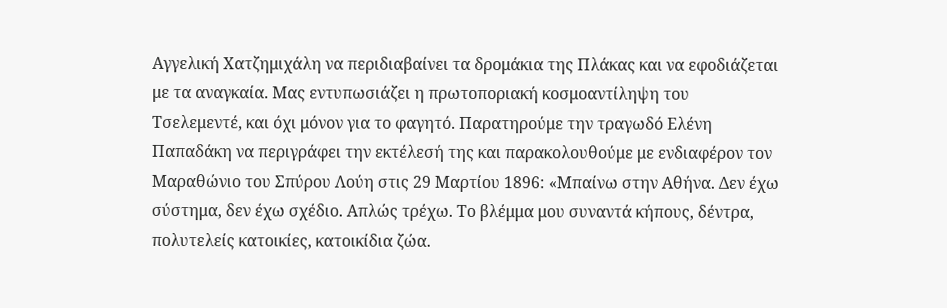Αγγελική Χατζημιχάλη να περιδιαβαίνει τα δρομάκια της Πλάκας και να εφοδιάζεται με τα αναγκαία. Μας εντυπωσιάζει η πρωτοποριακή κοσμοαντίληψη του Τσελεμεντέ, και όχι μόνον για το φαγητό. Παρατηρούμε την τραγωδό Ελένη Παπαδάκη να περιγράφει την εκτέλεσή της και παρακολουθούμε με ενδιαφέρον τον Μαραθώνιο του Σπύρου Λούη στις 29 Μαρτίου 1896: «Μπαίνω στην Αθήνα. Δεν έχω σύστημα, δεν έχω σχέδιο. Απλώς τρέχω. Το βλέμμα μου συναντά κήπους, δέντρα, πολυτελείς κατοικίες, κατοικίδια ζώα.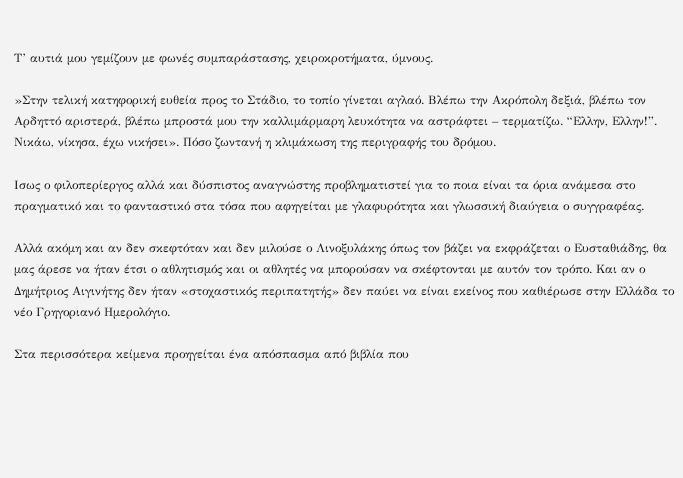Τ’ αυτιά μου γεμίζουν με φωνές συμπαράστασης, χειροκροτήματα, ύμνους.

»Στην τελική κατηφορική ευθεία προς το Στάδιο, το τοπίο γίνεται αγλαό. Βλέπω την Ακρόπολη δεξιά, βλέπω τον Αρδηττό αριστερά, βλέπω μπροστά μου την καλλιμάρμαρη λευκότητα να αστράφτει – τερματίζω. “Ελλην, Ελλην!”. Νικάω, νίκησα, έχω νικήσει». Πόσο ζωντανή η κλιμάκωση της περιγραφής του δρόμου.

Ισως ο φιλοπερίεργος αλλά και δύσπιστος αναγνώστης προβληματιστεί για το ποια είναι τα όρια ανάμεσα στο πραγματικό και το φανταστικό στα τόσα που αφηγείται με γλαφυρότητα και γλωσσική διαύγεια ο συγγραφέας.

Αλλά ακόμη και αν δεν σκεφτόταν και δεν μιλούσε ο Λινοξυλάκης όπως τον βάζει να εκφράζεται ο Ευσταθιάδης, θα μας άρεσε να ήταν έτσι ο αθλητισμός και οι αθλητές να μπορούσαν να σκέφτονται με αυτόν τον τρόπο. Και αν ο Δημήτριος Αιγινήτης δεν ήταν «στοχαστικός περιπατητής» δεν παύει να είναι εκείνος που καθιέρωσε στην Ελλάδα το νέο Γρηγοριανό Ημερολόγιο.

Στα περισσότερα κείμενα προηγείται ένα απόσπασμα από βιβλία που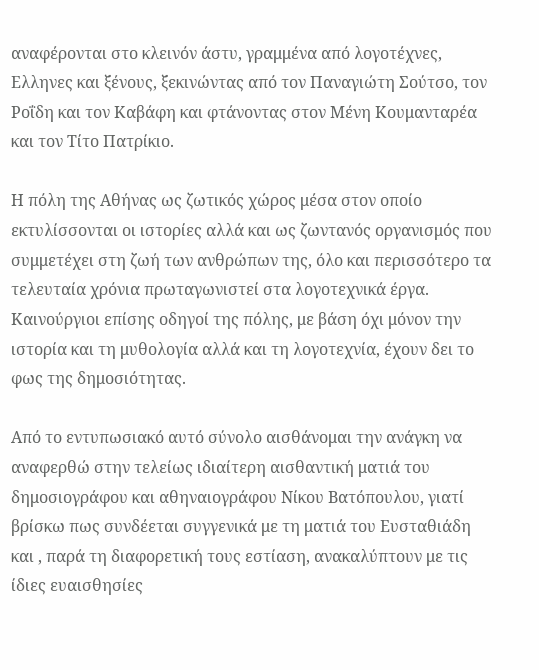αναφέρονται στο κλεινόν άστυ, γραμμένα από λογοτέχνες, Ελληνες και ξένους, ξεκινώντας από τον Παναγιώτη Σούτσο, τον Ροΐδη και τον Καβάφη και φτάνοντας στον Μένη Κουμανταρέα και τον Τίτο Πατρίκιο.

Η πόλη της Αθήνας ως ζωτικός χώρος μέσα στον οποίο εκτυλίσσονται οι ιστορίες αλλά και ως ζωντανός οργανισμός που συμμετέχει στη ζωή των ανθρώπων της, όλο και περισσότερο τα τελευταία χρόνια πρωταγωνιστεί στα λογοτεχνικά έργα. Καινούργιοι επίσης οδηγοί της πόλης, με βάση όχι μόνον την ιστορία και τη μυθολογία αλλά και τη λογοτεχνία, έχουν δει το φως της δημοσιότητας.

Από το εντυπωσιακό αυτό σύνολο αισθάνομαι την ανάγκη να αναφερθώ στην τελείως ιδιαίτερη αισθαντική ματιά του δημοσιογράφου και αθηναιογράφου Νίκου Βατόπουλου, γιατί βρίσκω πως συνδέεται συγγενικά με τη ματιά του Ευσταθιάδη και , παρά τη διαφορετική τους εστίαση, ανακαλύπτουν με τις ίδιες ευαισθησίες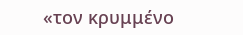«τον κρυμμένο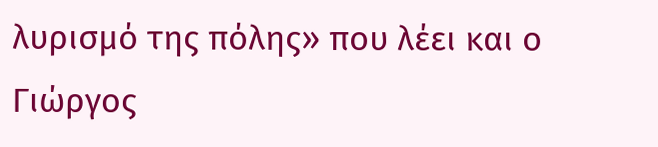λυρισμό της πόλης» που λέει και ο Γιώργος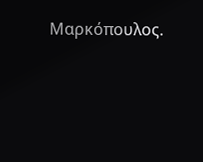Μαρκόπουλος.